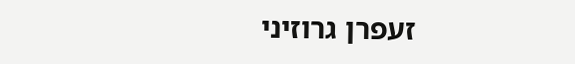זעפרן גרוזיני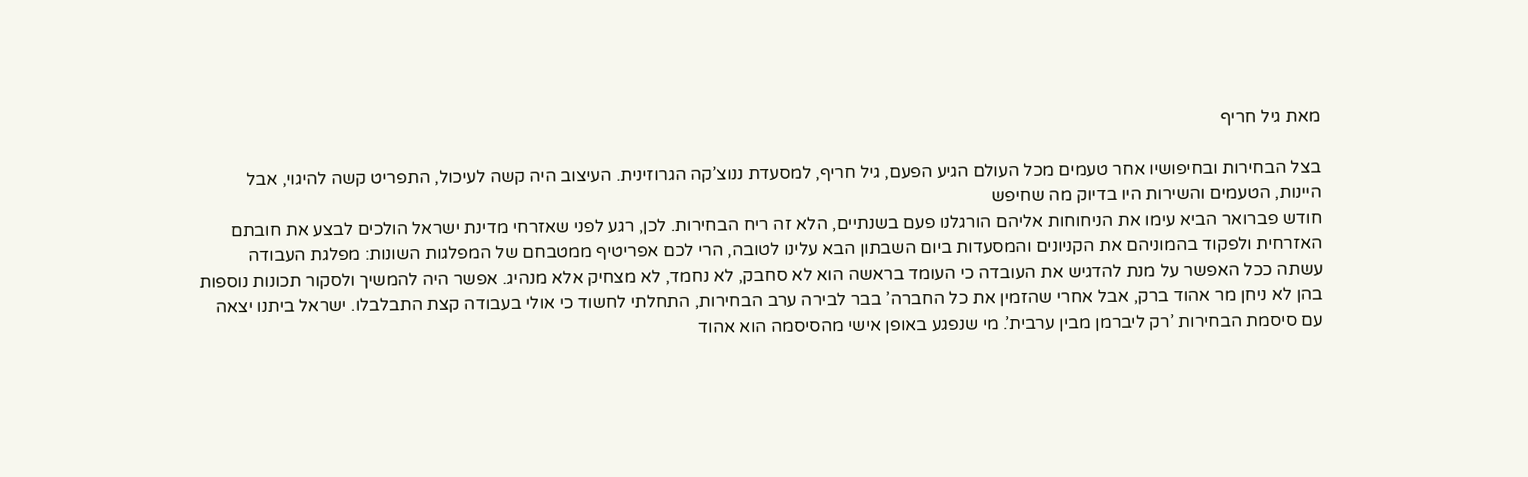מאת גיל חריף

בצל הבחירות ובחיפושיו אחר טעמים מכל העולם הגיע הפעם, גיל חריף, למסעדת ננוצ’קה הגרוזינית. העיצוב היה קשה לעיכול, התפריט קשה להיגוי, אבל היינות, הטעמים והשירות היו בדיוק מה שחיפש
חודש פברואר הביא עימו את הניחוחות אליהם הורגלנו פעם בשנתיים, הלא זה ריח הבחירות. לכן, רגע לפני שאזרחי מדינת ישראל הולכים לבצע את חובתם האזרחית ולפקוד בהמוניהם את הקניונים והמסעדות ביום השבתון הבא עלינו לטובה, הרי לכם אפריטיף ממטבחם של המפלגות השונות: מפלגת העבודה עשתה ככל האפשר על מנת להדגיש את העובדה כי העומד בראשה הוא לא סחבק, לא נחמד, לא מצחיק אלא מנהיג. אפשר היה להמשיך ולסקור תכונות נוספות בהן לא ניחן מר אהוד ברק, אבל אחרי שהזמין את כל החברה’ בבר לבירה ערב הבחירות, התחלתי לחשוד כי אולי בעבודה קצת התבלבלו. ישראל ביתנו יצאה עם סיסמת הבחירות ’רק ליברמן מבין ערבית’. מי שנפגע באופן אישי מהסיסמה הוא אהוד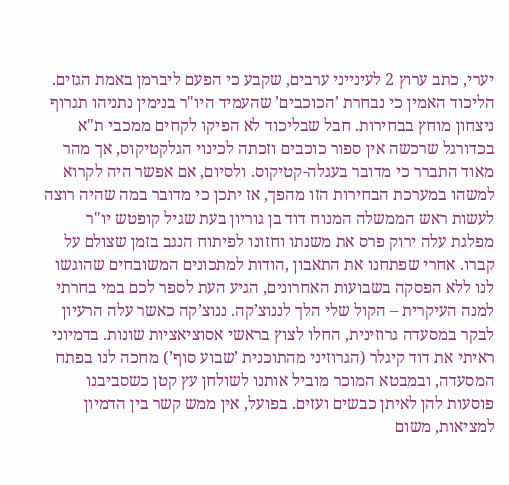יערי, כתב ערוץ 2 לעינייני ערבים, שקבע כי הפעם ליברמן באמת הגזים. הליכוד האמין כי נבחרת ’הכוכבים’ שהעמיד היו"ר בנימין נתניהו תגרוף ניצחון מוחץ בבחירות. חבל שבליכוד לא הפיקו לקחים ממכבי ת"א בכדורגל שרכשה אין ספור כוכבים וזכתה לכינוי הגלקטיקוס, אך מהר מאוד התברר כי מדובר בעגלה-קטיקוס. ולסיום, אם אפשר היה לקרוא למשהו במערכת הבחירות הזו מהפך, אז יתכן כי מדובר במה שהיה רוצה לעשות ראש הממשלה המנוח דוד בן גוריון בעת שגיל קופטש יו"ר מפלגת עלה ירוק פרס את משנתו וחזונו לפיתוח הנגב בזמן שצולם על קברו. אחרי שפתחנו את התאבון ,הודות למתכונים המשובחים שהוגשו לנו ללא הפסקה בשבועות האחרונים, הגיע העת לספר לכם במי בחרתי למנה העיקרית – הקול שלי הלך לננוצ’קה. ננוצ’קה כאשר עלה הרעיון לבקר במסעדה גרוזינית, החלו לצוץ בראשי אסוציאציות שונות. בדמיוני ראיתי את דוד קיגלר (הגרוזיני מהתוכנית ’שבוע סוף’) מחכה לנו בפתח המסעדה, ובמבטא המוכר מוביל אותנו לשולחן עץ קטן כשסביבנו פוסעות להן לאיתן כבשים ועזים. בפועל, אין ממש קשר בין הדמיון למציאות, משום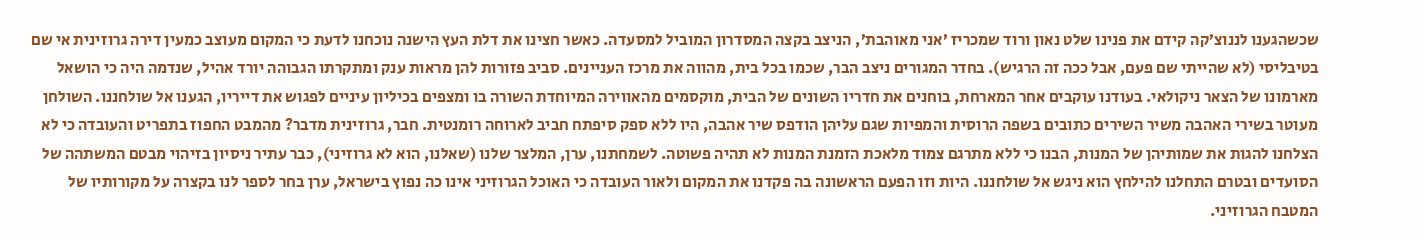שכשהגענו לננוצ’קה קידם את פנינו שלט נאון ורוד שמכריז ’אני מאוהבת’, הניצב בקצה המסדרון המוביל למסעדה. כאשר חצינו את דלת העץ הישנה נוכחנו לדעת כי המקום מעוצב כמעין דירה גרוזינית אי שם בטיבליסי (לא שהייתי שם פעם, אבל ככה זה הרגיש). בחדר המגורים ניצב הבר, שכמו בכל בית, מהווה את מרכז העניינים. סביב פזורות להן מראות ענק ומתקרתו הגבוהה יורד אהיל, שנדמה היה כי הושאל מארמונו של הצאר ניקולאי. בעודנו עוקבים אחר המארחת, בוחנים את חדריו השונים של הבית, מוקסמים מהאווירה המיוחדת השורה בו ומצפים בכיליון עיניים לפגוש את דייריו, הגענו אל שולחננו. השולחן מעוטר בשירי האהבה משיר השירים כתובים בשפה הרוסית והמפיות שגם עליהן הודפס שיר אהבה, היו ללא ספק סיפתח חביב לארוחה רומנטית. חבר, גרוזינית מדבר? מהמבט החפוז בתפריט והעובדה כי לא הצלחנו להגות את שמותיהן של המנות, הבנו כי ללא מתרגם צמוד מלאכת הזמנת המנות לא תהיה פשוטה. לשמחתנו, ערן, המלצר שלנו (שאלנו, הוא לא גרוזיני), כבר עתיר ניסיון בזיהוי מבטם המשתהה של הסועדים ובטרם התחלנו להילחץ הוא ניגש אל שולחננו. היות וזו הפעם הראשונה בה פקדנו את המקום ולאור העובדה כי האוכל הגרוזיני אינו כה נפוץ בישראל, ערן בחר לספר לנו בקצרה על מקורותיו של המטבח הגרוזיני.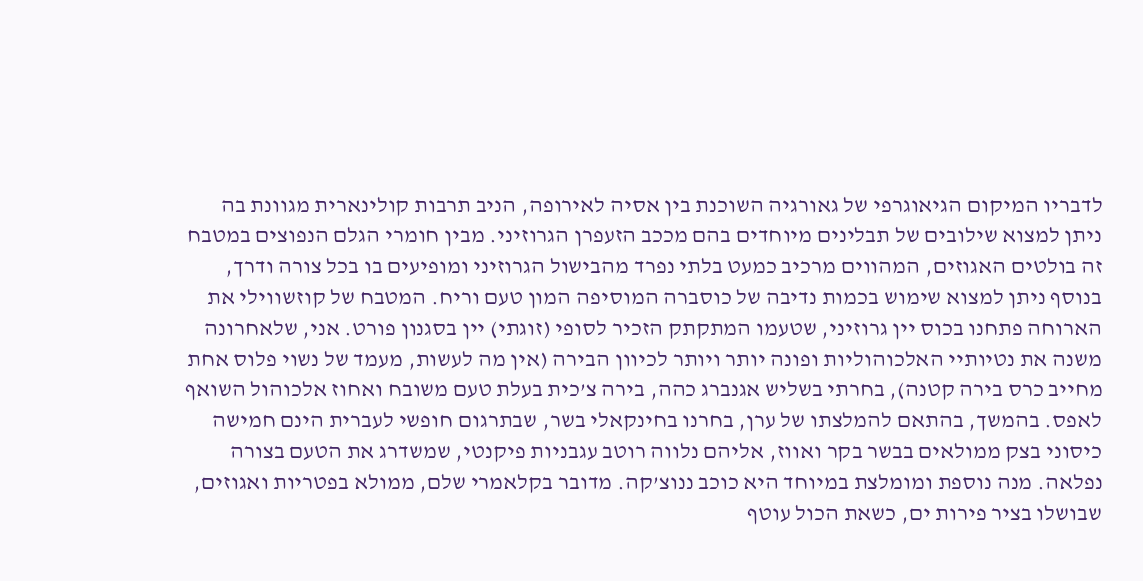לדבריו המיקום הגיאוגרפי של גאורגיה השוכנת בין אסיה לאירופה, הניב תרבות קולינארית מגוונת בה ניתן למצוא שילובים של תבלינים מיוחדים בהם מככב הזעפרן הגרוזיני. מבין חומרי הגלם הנפוצים במטבח זה בולטים האגוזים, המהווים מרכיב כמעט בלתי נפרד מהבישול הגרוזיני ומופיעים בו בכל צורה ודרך, בנוסף ניתן למצוא שימוש בכמות נדיבה של כוסברה המוסיפה המון טעם וריח. המטבח של קוזשווילי את הארוחה פתחנו בכוס יין גרוזיני, שטעמו המתקתק הזכיר לסופי (זוגתי) יין בסגנון פורט. אני, שלאחרונה משנה את נטיותיי האלכוהוליות ופונה יותר ויותר לכיוון הבירה (אין מה לעשות, מעמד של נשוי פלוס אחת מחייב כרס בירה קטנה), בחרתי בשליש אגנברג כהה, בירה צ’כית בעלת טעם משובח ואחוז אלכוהול השואף לאפס. בהמשך, בהתאם להמלצתו של ערן, בחרנו בחינקאלי בשר, שבתרגום חופשי לעברית הינם חמישה כיסוני בצק ממולאים בבשר בקר ואווז, אליהם נלווה רוטב עגבניות פיקנטי, שמשדרג את הטעם בצורה נפלאה. מנה נוספת ומומלצת במיוחד היא כוכב ננוצ’קה. מדובר בקלאמרי שלם, ממולא בפטריות ואגוזים, שבושלו בציר פירות ים, כשאת הכול עוטף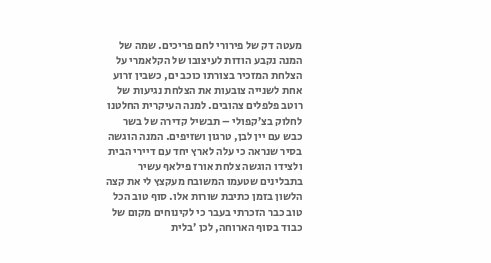מעטה דק של פירורי לחם פריכים. שמה של המנה נקבע הודות לעיצובו של הקלאמרי על הצלחת המזכיר בצורתו כוכב ים, כשבין זרוע אחת לשנייה צובעות את הצלחת נגיעות של רוטב פלפלים צהובים. למנה העיקרית החלטנו לחלוק בצ’קפולי – תבשיל קדירה של בשר כבש עם יין לבן, טרגון ושזיפים. המנה הוגשה בסיר שנראה כי עלה לארץ יחד עם דיירי הבית ולצידו הוגשה צלחת אורז פילאף עשיר בתבלינים שטעמו המשובח מעקצץ לי את קצה הלשון בזמן כתיבת שורות אלו. סוף טוב הכל טוב כבר הזכרתי בעבר כי לקינוחים מקום של כבוד בסוף הארוחה, לכן ’בלית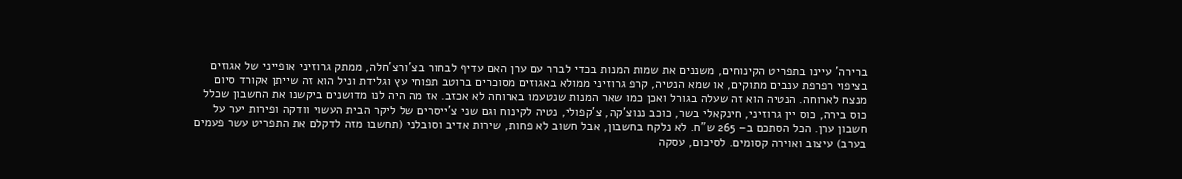ברירה’ עיינו בתפריט הקינוחים, משננים את שמות המנות בכדי לברר עם ערן האם עדיף לבחור בצ’ורצ’חלה, ממתק גרוזיני אופייני של אגוזים בציפוי רפרפת ענבים מתוקים, או שמא הנטיה, קרפ גרוזיני ממולא באגוזים מסוכרים ברוטב תפוחי עץ וגלידת וניל הוא זה שייתן אקורד סיום מנצח לארוחה. הנטיה הוא זה שעלה בגורל ואכן כמו שאר המנות שנטעמו בארוחה לא אכזב. אז מה היה לנו מדושנים ביקשנו את החשבון שכלל כוס בירה, כוס יין גרוזיני, חינקאלי בשר, כוכב ננוצ’קה, צ’קפולי, נטיה לקינוח וגם שני צ’ייסרים של ליקר הבית העשוי וודקה ופירות יער על חשבון ערן. הכל הסתכם ב– 265 ש"ח. לא נלקח בחשבון, אבל חשוב לא פחות, שירות אדיב וסובלני (תחשבו מזה לדקלם את התפריט עשר פעמים בערב) עיצוב ואוירה קסומים. לסיכום, עסקה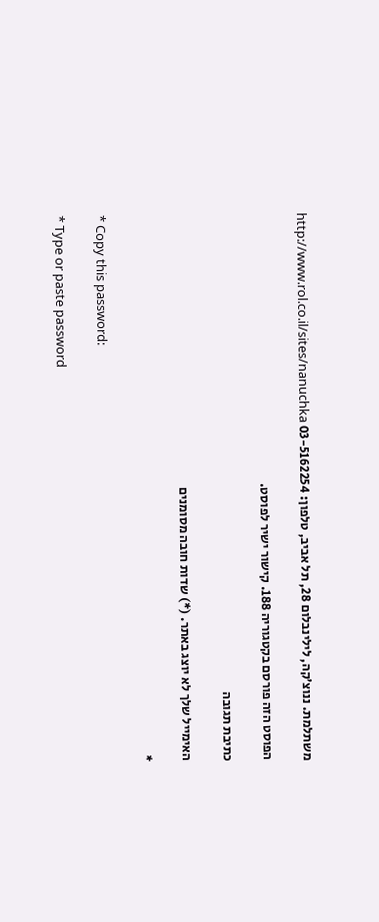משתלמת. ננוצ’קה, לילינבלום 28, תל אביב, טלפון: 03-5162254 http://www.rol.co.il/sites/nanuchka

הפוסט הזה פורסם בקטגוריה 188. קישור ישיר לפוסט.

כתיבת תגובה

האימייל שלך לא יוצג באתר. (*) שדות חובה מסומנים

*

* Copy this password:

* Type or paste password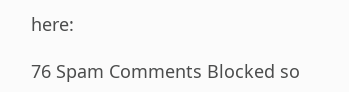here:

76 Spam Comments Blocked so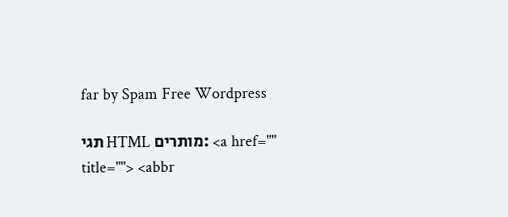far by Spam Free Wordpress

תגי HTML מותרים: <a href="" title=""> <abbr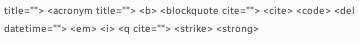title=""> <acronym title=""> <b> <blockquote cite=""> <cite> <code> <del datetime=""> <em> <i> <q cite=""> <strike> <strong>